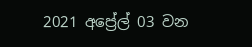2021 අප්‍රේල් 03 වන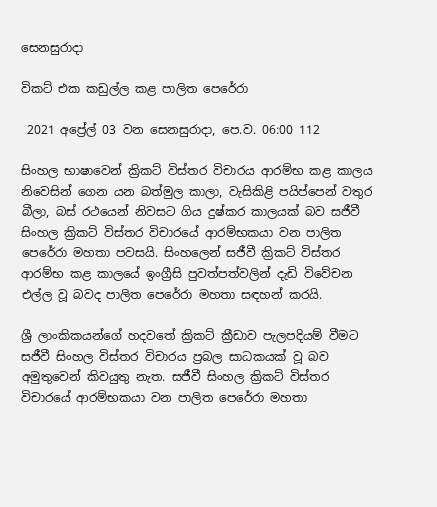සෙනසුරාදා

විකට් එක කඩුල්ල කළ පාලිත පෙරේරා

 2021 අප්‍රේල් 03 වන සෙනසුරාදා, පෙ.ව. 06:00 112

සිංහල භාෂාවෙන් ක්‍රිකට් විස්තර විචාරය ආරම්භ කළ කාලය නිවෙසින් ගෙන යන බත්මුල කාලා, වැසිකිළි පයිප්පෙන් වතුර බීලා, බස් රථයෙන් නිවසට ගිය දුෂ්කර කාලයක් බව සජීවී සිංහල ක්‍රිකට් විස්තර විචාරයේ ආරම්භකයා වන පාලිත පෙරේරා මහතා පවසයි. සිංහලෙන් සජීවී ක්‍රිකට් විස්තර ආරම්භ කළ කාලයේ ඉංග්‍රීසි පුවත්පත්වලින් දැඩි විවේචන එල්ල වූ බවද පාලිත පෙරේරා මහතා සඳහන් කරයි.

ශ්‍රී ලාංකිකයන්ගේ හදවතේ ක්‍රිකට් ක්‍රීඩාව පැලපදියම් වීමට සජීවී සිංහල විස්තර විචාරය ප්‍රබල සාධකයක් වූ බව අමුතුවෙන් කිවයුතු නැත. සජීවී සිංහල ක්‍රිකට් විස්තර විචාරයේ ආරම්භකයා වන පාලිත පෙරේරා මහතා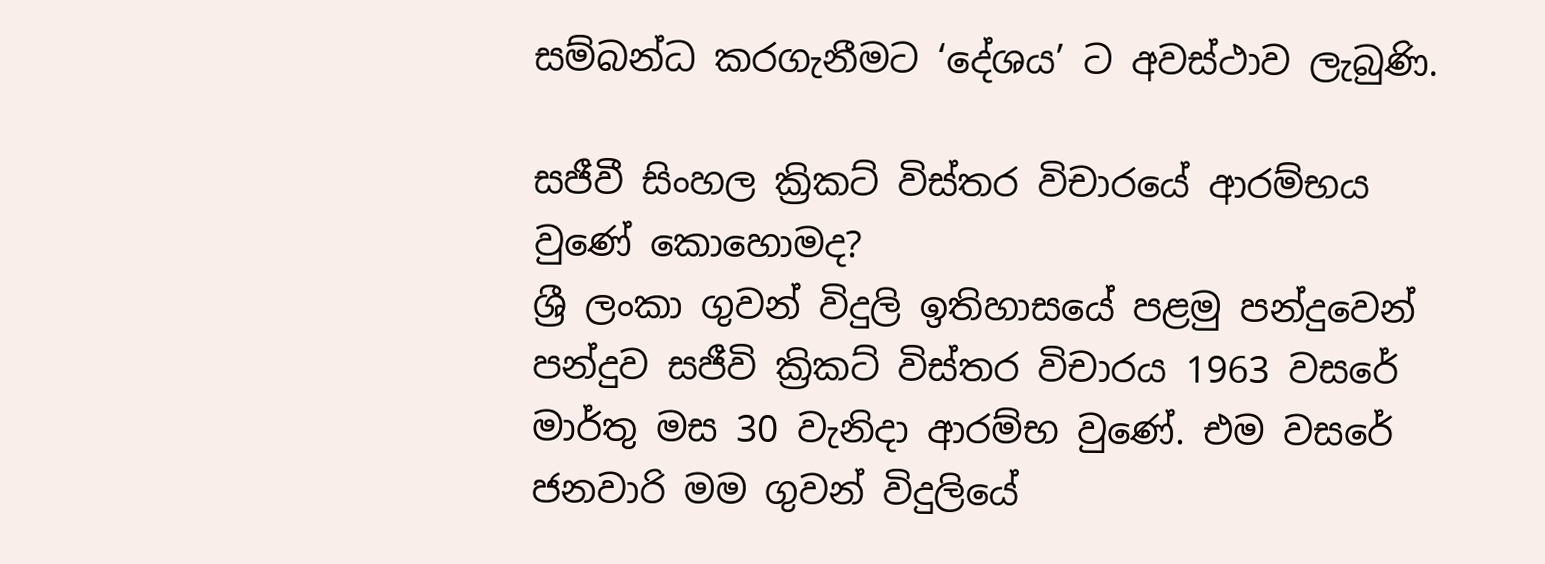සම්බන්ධ කරගැනීමට ‘දේශය’ ට අවස්ථාව ලැබුණි.

සජීවී සිංහල ක්‍රිකට් විස්තර විචාරයේ ආරම්භය වුණේ කොහොමද?
ශ්‍රී ලංකා ගුවන් විදුලි ඉතිහාසයේ පළමු පන්දුවෙන් පන්දුව සජීවි ක්‍රිකට් විස්තර විචාරය 1963 වසරේ මාර්තු මස 30 වැනිදා ආරම්භ වුණේ. එම වසරේ ජනවාරි මම ගුවන් විදුලියේ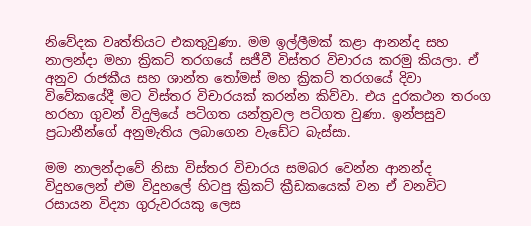නිවේදක වෘත්තියට එකතුවුණා. මම ඉල්ලීමක් කළා ආනන්ද සහ නාලන්දා මහා ක්‍රිකට් තරගයේ සජීවී විස්තර විචාරය කරමු කියලා. ඒ අනුව රාජකීය සහ ශාන්ත තෝමස් මහ ක්‍රිකට් තරගයේ දිවා විවේකයේදී මට විස්තර විචාරයක් කරන්න කිව්වා. එය දුරකථන තරංග හරහා ගුවන් විදුලියේ පටිගත යන්ත්‍රවල පටිගත වුණා. ඉන්පසුව ප්‍රධානීන්ගේ අනුමැතිය ලබාගෙන වැඩේට බැස්සා.

මම නාලන්දාවේ නිසා විස්තර විචාරය සමබර වෙන්න ආනන්ද විදුහලෙන් එම විදුහලේ හිටපු ක්‍රිකට් ක්‍රීඩකයෙක් වන ඒ වනවිට රසායන විද්‍යා ගුරුවරයකු ලෙස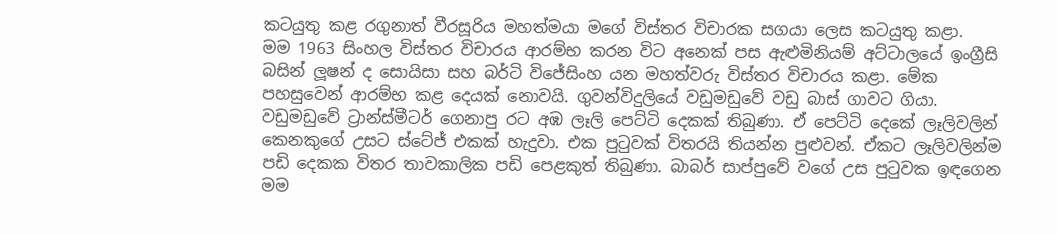කටයුතු කළ රගුනාත් වීරසූරිය මහත්මයා මගේ විස්තර විචාරක සගයා ලෙස කටයුතු කළා.
මම 1963 සිංහල විස්තර විචාරය ආරම්භ කරන විට අනෙක් පස ඇළුමිනියම් අට්ටාලයේ ඉංග්‍රීසි බසින් ලූෂන් ද සොයිසා සහ බර්ටි විජේසිංහ යන මහත්වරු විස්තර විචාරය කළා. මේක පහසුවෙන් ආරම්භ කළ දෙයක් නොවයි. ගුවන්විදුලියේ වඩුමඩුවේ වඩු බාස් ගාවට ගියා. වඩුමඩුවේ ට්‍රාන්ස්මීටර් ගෙනාපු රට අඹ ලෑලි පෙට්ටි දෙකක් තිබුණා. ඒ පෙට්ටි දෙකේ ලෑලිවලින් කෙනකුගේ උසට ස්ටේජ් එකක් හැදුවා. එක පුටුවක් විතරයි තියන්න පුළුවන්. ඒකට ලෑලිවලින්ම පඩි දෙකක විතර තාවකාලික පඩි පෙළකුත් තිබුණා. බාබර් සාප්පුවේ වගේ උස පුටුවක ඉඳගෙන මම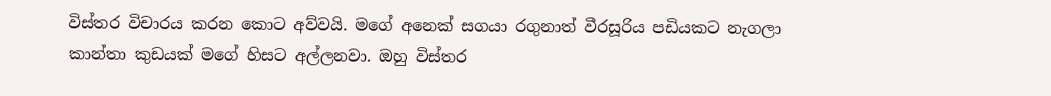විස්තර විචාරය කරන කොට අව්වයි. මගේ අනෙක් සගයා රගුනාත් වීරසූරිය පඩියකට නැගලා කාන්තා කුඩයක් මගේ හිසට අල්ලනවා. ඔහු විස්තර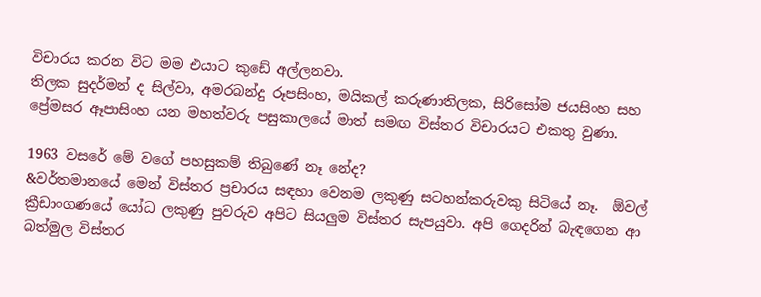විචාරය කරන විට මම එයාට කුඩේ අල්ලනවා.
තිලක සුදර්මන් ද සිල්වා, අමරබන්දු රූපසිංහ, මයිකල් කරුණාතිලක, සිරිසෝම ජයසිංහ සහ ප්‍රේමසර ඈපාසිංහ යන මහත්වරු පසුකාලයේ මාත් සමඟ විස්තර විචාරයට එකතු වුණා.

1963 වසරේ මේ වගේ පහසුකම් තිබුණේ නෑ නේද?
&වර්තමානයේ මෙන් විස්තර ප්‍රචාරය සඳහා වෙනම ලකුණු සටහන්කරුවකු සිටියේ නෑ.  ඕවල් ක්‍රීඩාංගණයේ යෝධ ලකුණු පුවරුව අපිට සියලුම විස්තර සැපයුවා. අපි ගෙදරින් බැඳගෙන ආ බත්මුල විස්තර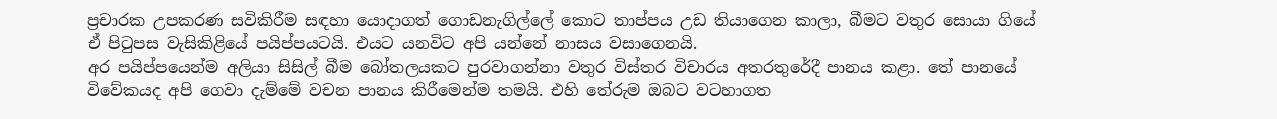ප්‍රචාරක උපකරණ සවිකිරීම සඳහා යොදාගත් ගොඩනැගිල්ලේ කොට තාප්පය උඩ තියාගෙන කාලා, බීමට වතුර සොයා ගියේ ඒ පිටුපස වැසිකිළියේ පයිප්පයටයි. එයට යනවිට අපි යන්නේ නාසය වසාගෙනයි.
අර පයිප්පයෙන්ම අලියා සිසිල් බීම බෝතලයකට පුරවාගන්නා වතුර විස්තර විචාරය අතරතුරේදී පානය කළා. තේ පානයේ විවේකයද අපි ගෙවා දැම්මේ වචන පානය කිරීමෙන්ම තමයි. එහි තේරුම ඔබට වටහාගත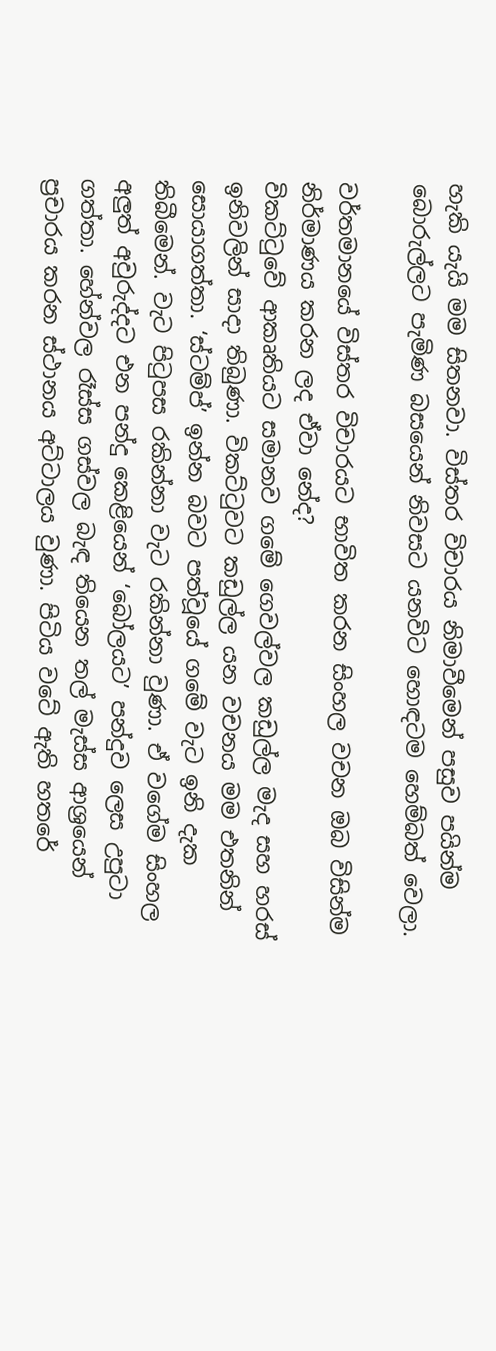හැකි යැයි මම සිතනවා. විස්තර විචාරය නිමාවීමෙන් පසුව පයින්ම බොරුල්ලට පැමිණ බසයෙන් නිවසට යනවිට හොඳටම හෙම්බත් වෙලා.

වර්තමානයේ විස්තර විචාරයට භාවිත කරන සිංහල වචන ඔබ විසින්ම නිර්මාණය කරන ලද ඒවා නේද?
විකට්ටුවේ ආකෘතියට සමානව ගමේ ගෙවල්වල කඩුල්ල මැද සහ හරස් ඉනිවලින් සාදා තිබුණා. විකට්ටුවට කඩුල්ල යන වචනය මම එතනින් සොයාගත්තා. ‘ස්ටම්ප්’ ඉන්න බවට පත්වූයේ ගමේ වැට ඉනි දැක තිබීමෙන්. වැට පිටුපස රකින්නා වැට රකින්නා වුණා. ඒ වගේම සිංහල අලුත් අවුරුද්දට එන පන්දු කෙළියෙන් ‘බෝලයට’ පන්දුව ලෙස උපුටා ගත්තා. හේන්වල රෑස්ස ගස්වල බැඳ තියෙන තල් මැස්ස ආශ්‍රයෙන් ප්‍රචාරය කරන ස්ථානය අට්ටාලය වුණා. පිටිය වටේ ඇති හතරේ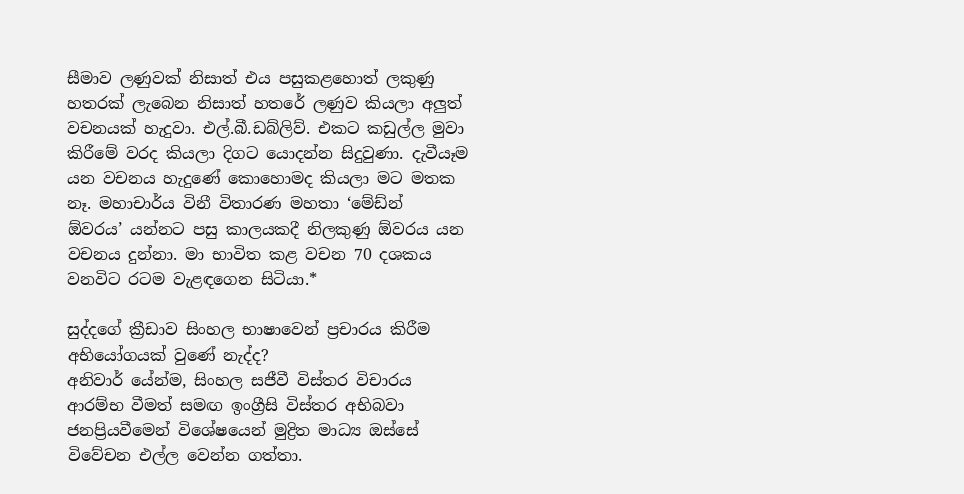සීමාව ලණුවක් නිසාත් එය පසුකළහොත් ලකුණු හතරක් ලැබෙන නිසාත් හතරේ ලණුව කියලා අලුත් වචනයක් හැදුවා. එල්.බී.ඩබ්ලිව්. එකට කඩුල්ල මුවා කිරීමේ වරද කියලා දිගට යොදන්න සිදුවුණා. දැවීයෑම යන වචනය හැදුණේ කොහොමද කියලා මට මතක නෑ. මහාචාර්ය විනී විතාරණ මහතා ‘මේඩ්න්  ඕවරය’ යන්නට පසු කාලයකදී නිලකුණු ඕවරය යන වචනය දුන්නා. මා භාවිත කළ වචන 70 දශකය වනවිට රටම වැළඳගෙන සිටියා.*

සුද්දගේ ක්‍රීඩාව සිංහල භාෂාවෙන් ප්‍රචාරය කිරීම අභියෝගයක් වුණේ නැද්ද?
අනිවාර් යේන්ම, සිංහල සජීවී විස්තර විචාරය ආරම්භ වීමත් සමඟ ඉංග්‍රීසි විස්තර අභිබවා ජනප්‍රියවීමෙන් විශේෂයෙන් මුද්‍රිත මාධ්‍ය ඔස්සේ විවේචන එල්ල වෙන්න ගත්තා.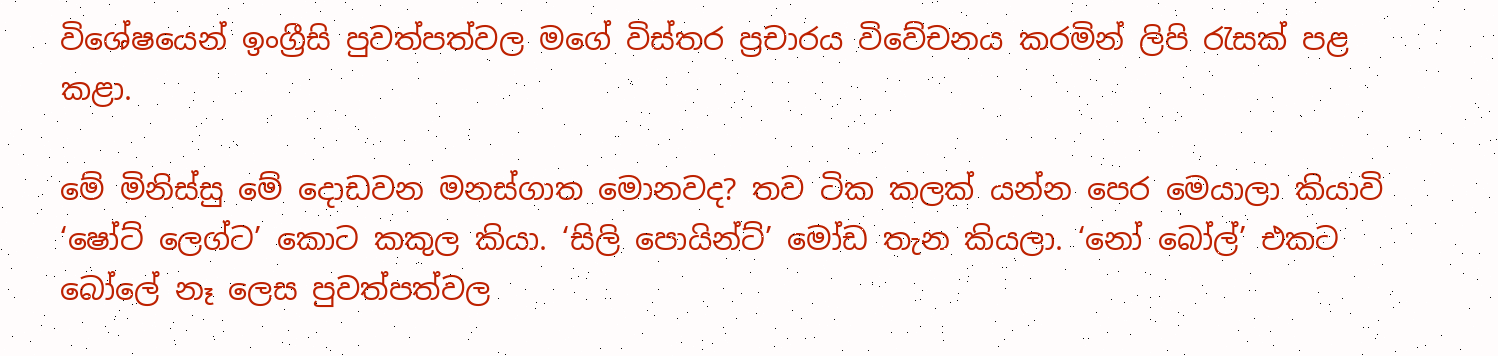විශේෂයෙන් ඉංග්‍රීසි පුවත්පත්වල මගේ විස්තර ප්‍රචාරය විවේචනය කරමින් ලිපි රැසක් පළ කළා.

මේ මිනිස්සු මේ දොඩවන මනස්ගාත මොනවද? තව ටික කලක් යන්න පෙර මෙයාලා කියාවි ‘ෂෝට් ලෙග්ට’ කොට කකුල කියා. ‘සිලි පොයින්ට්’ මෝඩ තැන කියලා. ‘නෝ බෝල්’ එකට බෝලේ නෑ ලෙස පුවත්පත්වල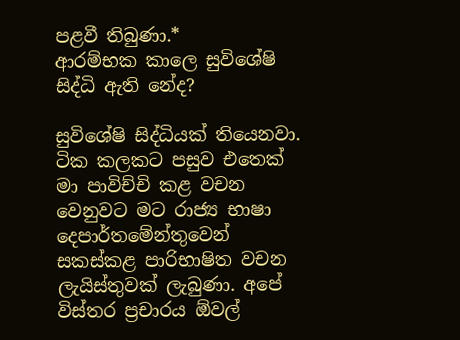පළවී තිබුණා.*
ආරම්භක කාලෙ සුවිශේෂි සිද්ධි ඇති නේද?

සුවිශේෂි සිද්ධියක් තියෙනවා. ටික කලකට පසුව එතෙක් මා පාවිච්චි කළ වචන වෙනුවට මට රාජ්‍ය භාෂා දෙපාර්තමේන්තුවෙන් සකස්කළ පාරිභාෂිත වචන ලැයිස්තුවක් ලැබුණා. අපේ විස්තර ප්‍රචාරය ඕවල්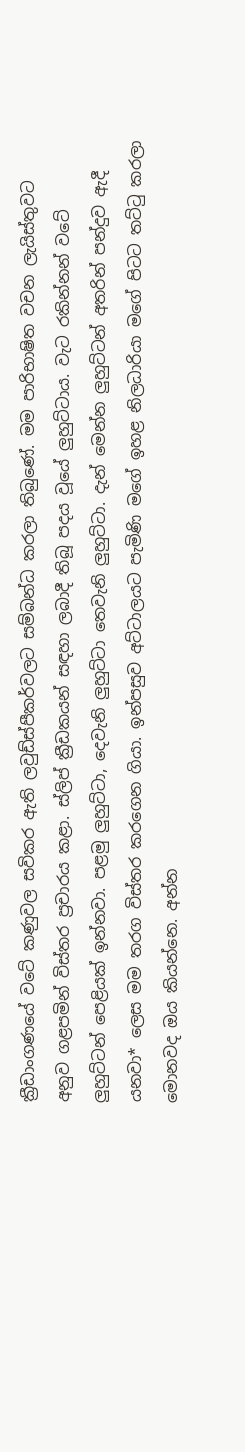ක්‍රීඩාංගණයේ වටේ කණුවල සවිකර ඇති ලවුඩ්ස්පීකර්වලට සම්බන්ධ කරලා තිබුණේ. මම පාරිභාෂිත වචන ලැයිස්තුවට අනුව ගළපමින් විස්තර ප්‍රචාරය කළා. ස්ලිප් ක්‍රීඩකයන් සඳහා ලබාදී තිබූ පදය වූයේ ලුහුට්ටාය. වැට රකින්නන් වටේ ලුහුට්ටන් පෙළියක් ඉන්නවා. පළමු ලුහුට්ටා, දෙවැනි ලුහුට්ටා තෙවැනි ලුහුට්ටා. දැන් මෙන්න ලුහුට්ටන් අතරින් පන්දුව ඇදී යනවා* ලෙස මම තරග විස්තර කරගෙන ගියා. ඉන්පසුව අට්ටාලයට පැමිණි මගේ ඉහළ නිලධාරියා මගේ පිටට තට්ටු කරලා මොනවද ඔය කියන්නෙ. අන්න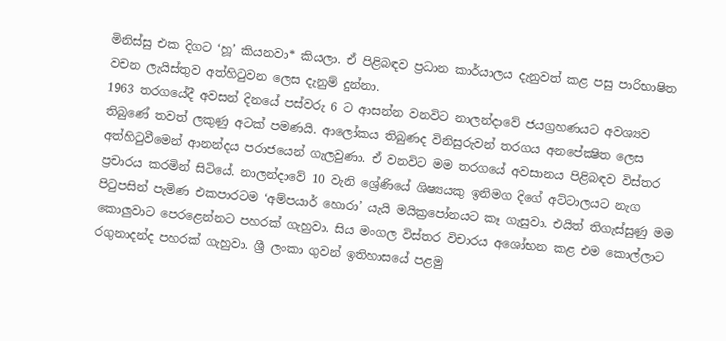මිනිස්සු එක දිගට ‘හූ’ කියනවා* කියලා. ඒ පිළිබඳව ප්‍රධාන කාර්යාලය දැනුවත් කළ පසු පාරිභාෂිත වචන ලැයිස්තුව අත්හිටුවන ලෙස දැනුම් දුන්නා.
1963 තරගයේදී අවසන් දිනයේ පස්වරු 6 ට ආසන්න වනවිට නාලන්දාවේ ජයග්‍රහණයට අවශ්‍යව තිබුණේ තවත් ලකුණු අටක් පමණයි. ආලෝකය තිබුණද විනිසුරුවන් තරගය අනපේක්‍ෂිත ලෙස අත්හිටුවීමෙන් ආනන්දය පරාජයෙන් ගැලවුණා. ඒ වනවිට මම තරගයේ අවසානය පිළිබඳව විස්තර ප්‍රචාරය කරමින් සිටියේ. නාලන්දාවේ 10 වැනි ශ්‍රේණියේ ශිෂ්‍යයකු ඉනිමග දිගේ අට්ටාලයට නැග පිටුපසින් පැමිණ එකපාරටම ‘අම්පයාර් හොරා’ යැයි මයික්‍රපෝනයට කෑ ගැසුවා. එයිත් තිගැස්සුණු මම කොලුවාට පෙරළෙන්නට පහරක් ගැහුවා. සිය මංගල විස්තර විචාරය අශෝභන කළ එම කොල්ලාට රගුනාදන්ද පහරක් ගැහුවා. ශ්‍රී ලංකා ගුවන් ඉතිහාසයේ පළමු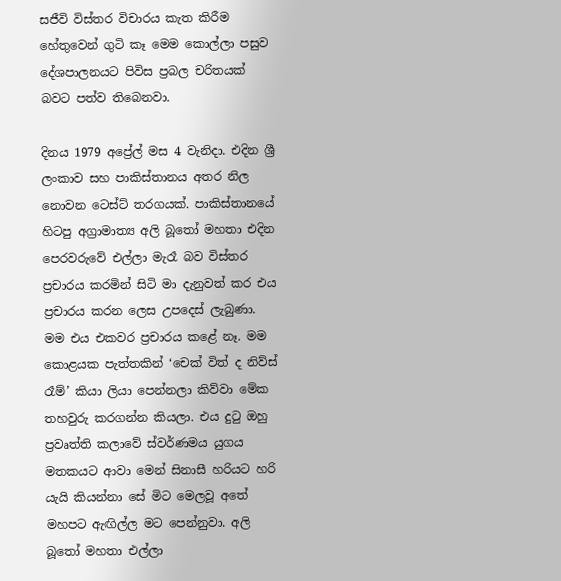සජීවි විස්තර විචාරය කැත කිරීම හේතුවෙන් ගුටි කෑ මෙම කොල්ලා පසුව දේශපාලනයට පිවිස ප්‍රබල චරිතයක් බවට පත්ව තිබෙනවා.

දිනය 1979 අප්‍රේල් මස 4 වැනිදා. එදින ශ්‍රී ලංකාව සහ පාකිස්තානය අතර නිල නොවන ටෙස්ට් තරගයක්. පාකිස්තානයේ හිටපු අග්‍රාමාත්‍ය අලි බූතෝ මහතා එදින පෙරවරුවේ එල්ලා මැරෑ බව විස්තර ප්‍රචාරය කරමින් සිටි මා දැනුවත් කර එය ප්‍රචාරය කරන ලෙස උපදෙස් ලැබුණා. මම එය එකවර ප්‍රචාරය කළේ නෑ. මම කොළයක පැත්තකින් ‘චෙක් විත් ද නිව්ස් රෑම්’ කියා ලියා පෙන්නලා කිව්වා මේක තහවුරු කරගන්න කියලා. එය දුටු ඔහු ප්‍රවෘත්ති කලාවේ ස්වර්ණමය යුගය මතකයට ආවා මෙන් සිනාසී හරියට හරි යැයි කියන්නා සේ මිට මෙලවූ අතේ මහපට ඇඟිල්ල මට පෙන්නුවා. අලි බූතෝ මහතා එල්ලා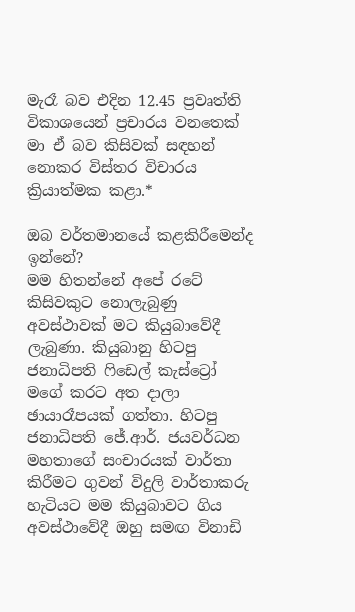මැරෑ බව එදින 12.45 ප්‍රවෘත්ති විකාශයෙන් ප්‍රචාරය වනතෙක් මා ඒ බව කිසිවක් සඳහන් නොකර විස්තර විචාරය ක්‍රියාත්මක කළා.*

ඔබ වර්තමානයේ කළකිරීමෙන්ද ඉන්නේ?
මම හිතන්නේ අපේ රටේ කිසිවකුට නොලැබුණු අවස්ථාවක් මට කියුබාවේදී ලැබුණා. කියුබානු හිටපු ජනාධිපති ෆිඩෙල් කැස්ට්‍රෝ මගේ කරට අත දාලා ඡායාරෑපයක් ගත්තා. හිටපු ජනාධිපති ජේ.ආර්. ජයවර්ධන මහතාගේ සංචාරයක් වාර්තා කිරීමට ගුවන් විදුලි වාර්තාකරු හැටියට මම කියුබාවට ගිය අවස්ථාවේදී ඔහු සමඟ විනාඩි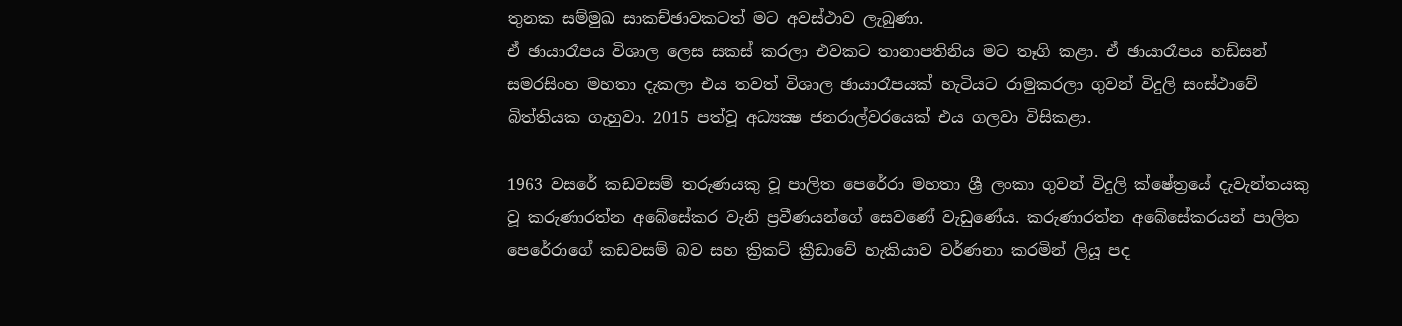තුනක සම්මුඛ සාකච්ඡාවකටත් මට අවස්ථාව ලැබුණා.
ඒ ඡායාරෑපය විශාල ලෙස සකස් කරලා එවකට තානාපතිනිය මට තෑගි කළා. ඒ ඡායාරෑපය හඩ්සන් සමරසිංහ මහතා දැකලා එය තවත් විශාල ඡායාරෑපයක් හැටියට රාමුකරලා ගුවන් විදුලි සංස්ථාවේ බිත්තියක ගැහුවා. 2015 පත්වූ අධ්‍යක්‍ෂ ජනරාල්වරයෙක් එය ගලවා විසිකළා.

1963 වසරේ කඩවසම් තරුණයකු වූ පාලිත පෙරේරා මහතා ශ්‍රී ලංකා ගුවන් විදුලි ක්ෂේත්‍රයේ දැවැන්තයකු වූ කරුණාරත්න අබේසේකර වැනි ප්‍රවීණයන්ගේ සෙවණේ වැඩුණේය. කරුණාරත්න අබේසේකරයන් පාලිත පෙරේරාගේ කඩවසම් බව සහ ක්‍රිකට් ක්‍රීඩාවේ හැකියාව වර්ණනා කරමින් ලියූ පද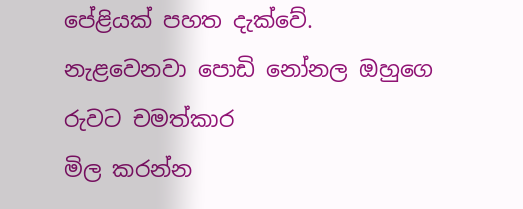පේළියක් පහත දැක්වේ.
නැළවෙනවා පොඩි නෝනල ඔහුගෙ රුවට චමත්කාර
මිල කරන්න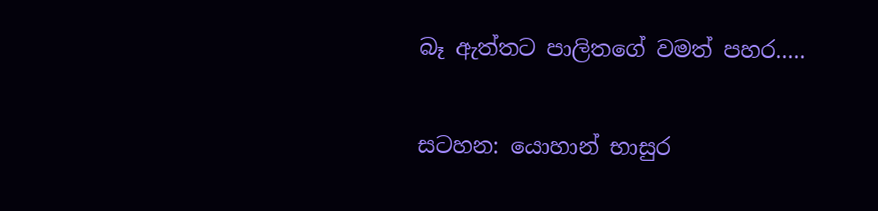බෑ ඇත්තට පාලිතගේ වමත් පහර.....

සටහන: යොහාන් භාසුර